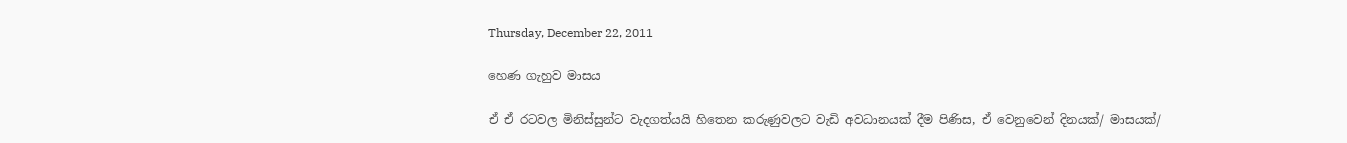Thursday, December 22, 2011

හෙණ ගැහුව මාසය

ඒ ඒ රටවල මිනිස්සුන්ට වැදගත්යයි හිතෙන කරුණුවලට වැඩි අවධානයක් දීම පිණිස, ඒ වෙනුවෙන් දිනයක්/ මාසයක්/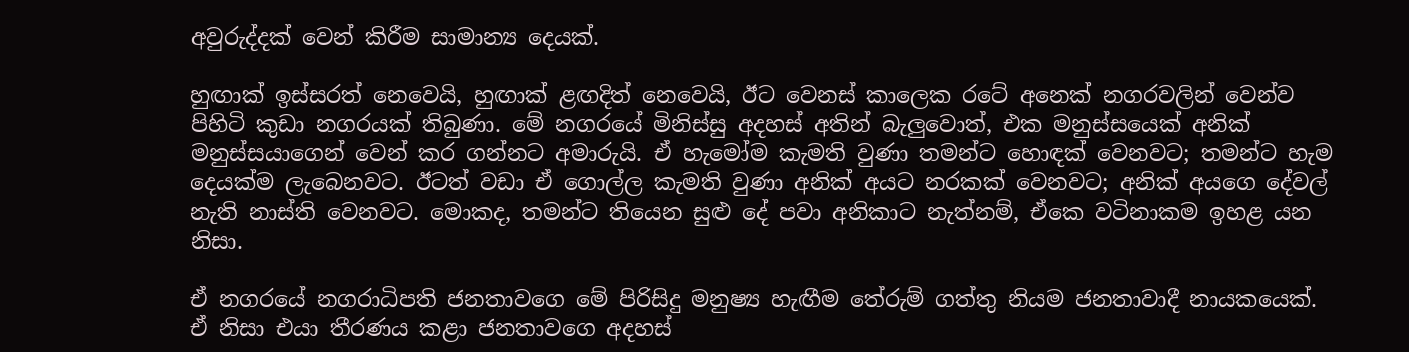අවුරුද්දක් වෙන් කිරීම සාමාන්‍ය දෙයක්.

හුඟාක් ඉස්සරත් නෙවෙයි, හුඟාක් ළඟදිත් නෙවෙයි, ඊට වෙනස් කාලෙක රටේ අනෙක් නගරවලින් වෙන්ව පිහිටි කුඩා නගරයක් තිබුණා. මේ නගරයේ මිනිස්සු අදහස් අතින් බැලුවොත්, එක මනුස්සයෙක් අනික් මනුස්සයාගෙන් වෙන් කර ගන්නට අමාරුයි. ඒ හැමෝම කැමති වුණා තමන්ට හොඳක් වෙනවට; තමන්ට හැම දෙයක්ම ලැබෙනවට. ඊටත් වඩා ඒ ගොල්ල කැමති වුණා අනික් අයට නරකක් වෙනවට; අනික් අයගෙ දේවල් නැති නාස්ති වෙනවට. මොකද, තමන්ට තියෙන සුළු දේ පවා අනිකාට නැත්නම්, ඒකෙ වටිනාකම ඉහළ යන නිසා.

ඒ නගරයේ නගරාධිපති ජනතාවගෙ මේ පිරිසිදු මනුෂ්‍ය හැඟීම තේරුම් ගත්තු නියම ජනතාවාදී නායකයෙක්. ඒ නිසා එයා තීරණය කළා ජනතාවගෙ අදහස්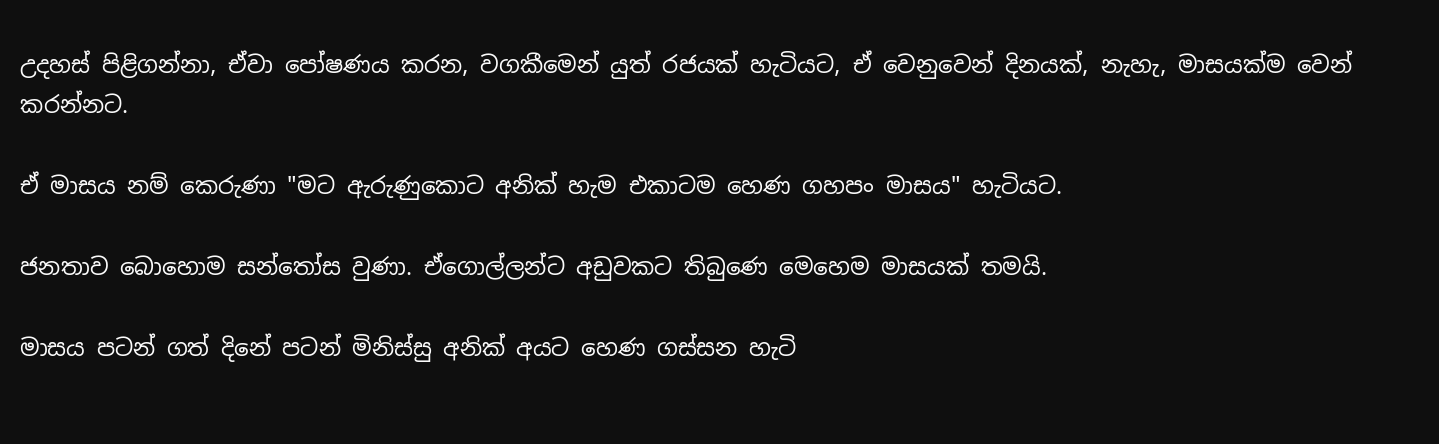උදහස් පිළිගන්නා, ඒවා පෝෂණය කරන, වගකීමෙන් යුත් රජයක් හැටියට, ඒ වෙනුවෙන් දිනයක්, නැහැ, මාසයක්ම වෙන් කරන්නට.

ඒ මාසය නම් කෙරුණා "මට ඇරුණුකොට අනික් හැම එකාටම හෙණ ගහපං මාසය" හැටියට.

ජනතාව බොහොම සන්තෝස වුණා. ඒගොල්ලන්ට අඩුවකට තිබුණෙ මෙහෙම මාසයක් තමයි.

මාසය පටන් ගත් දිනේ පටන් මිනිස්සු අනික් අයට හෙණ ගස්සන හැටි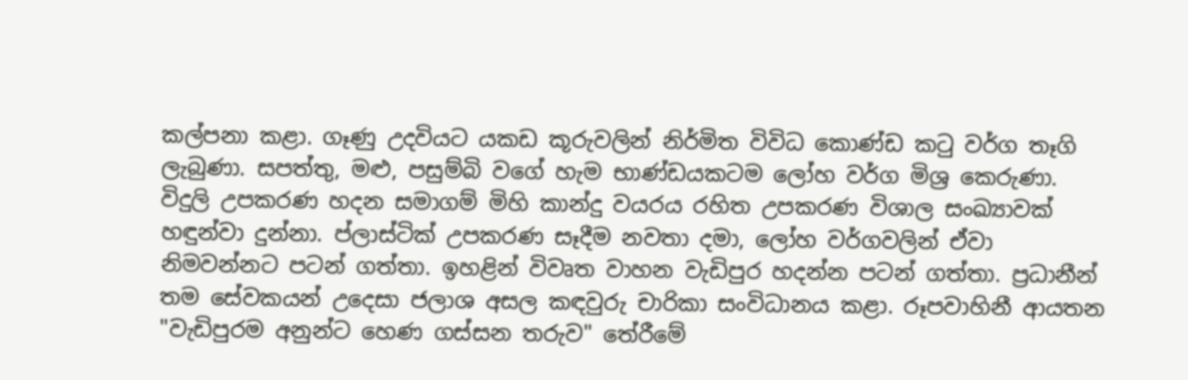කල්පනා කළා. ගෑණු උදවියට යකඩ කූරුවලින් නිර්මිත විවිධ කොණ්ඩ කටු වර්ග තෑගි ලැබුණා. සපත්තු, මළු, පසුම්බි වගේ හැම භාණ්ඩයකටම ලෝහ වර්ග මිශ්‍ර කෙරුණා. විදුලි උපකරණ හදන සමාගම් මිහි කාන්දු වයරය රහිත උපකරණ විශාල සංඛ්‍යාවක් හඳුන්වා දුන්නා. ප්ලාස්ටික් උපකරණ සෑදීම නවතා දමා, ලෝහ වර්ගවලින් ඒවා නිමවන්නට පටන් ගත්තා. ඉහළින් විවෘත වාහන වැඩිපුර හදන්න පටන් ගත්තා. ප්‍රධානීන් තම සේවකයන් උදෙසා ජලාශ අසල කඳවුරු චාරිකා සංවිධානය කළා. රූපවාහිනී ආයතන "වැඩිපුරම අනුන්ට හෙණ ගස්සන තරුව" තේරීමේ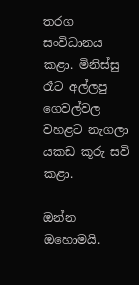තරග සංවිධානය කළා. මිනිස්සු රෑට අල්ලපු ගෙවල්වල වහළට නැගලා යකඩ කූරු සවි කළා.

ඔන්න ඔහොමයි.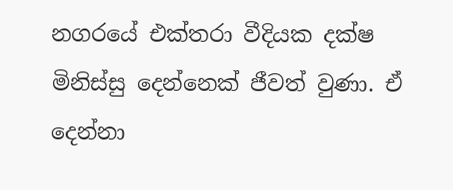නගරයේ එක්තරා වීදියක දක්ෂ මිනිස්සු දෙන්නෙක් ජීවත් වුණා. ඒ දෙන්නා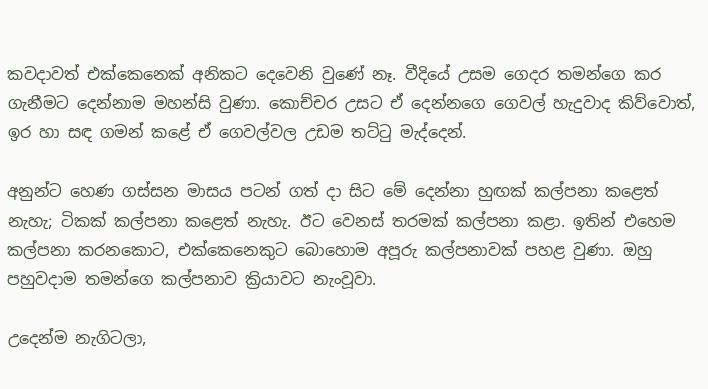කවදාවත් එක්කෙනෙක් අනිකට දෙවෙනි වුණේ නෑ. වීදියේ උසම ගෙදර තමන්ගෙ කර ගැනීමට දෙන්නාම මහන්සි වුණා. කොච්චර උසට ඒ දෙන්නගෙ ගෙවල් හැදුවාද කිව්වොත්, ඉර හා සඳ ගමන් කළේ ඒ ගෙවල්වල උඩම තට්ටු මැද්දෙන්.

අනුන්ට හෙණ ගස්සන මාසය පටන් ගත් දා සිට මේ දෙන්නා හුඟක් කල්පනා කළෙත් නැහැ; ටිකක් කල්පනා කළෙත් නැහැ. ඊට වෙනස් තරමක් කල්පනා කළා. ඉතින් එහෙම කල්පනා කරනකොට, එක්කෙනෙකුට බොහොම අපූරු කල්පනාවක් පහළ වුණා. ඔහු පහුවදාම තමන්ගෙ කල්පනාව ක්‍රියාවට නැංවූවා.

උදෙන්ම නැගිටලා,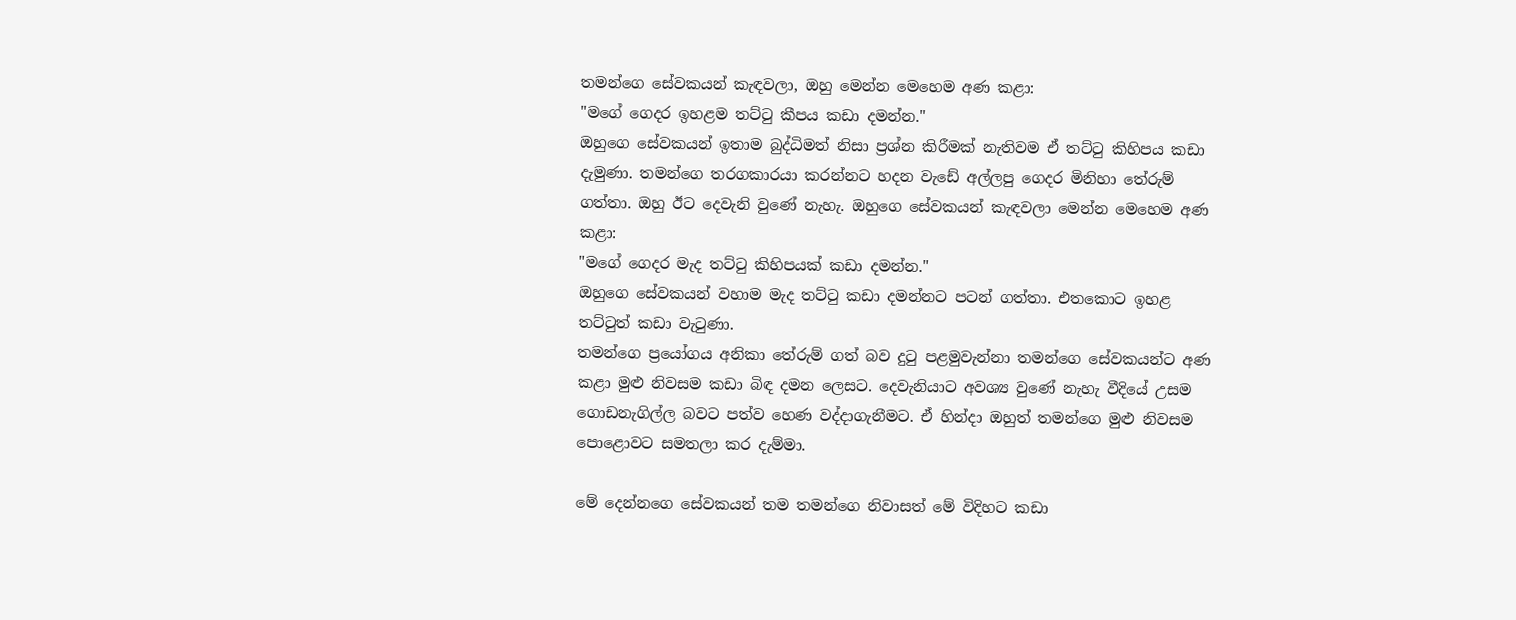තමන්ගෙ සේවකයන් කැඳවලා, ඔහු මෙන්න මෙහෙම අණ කළා:
"මගේ ගෙදර ඉහළම තට්ටු කීපය කඩා දමන්න."
ඔහුගෙ සේවකයන් ඉතාම බුද්ධිමත් නිසා ප්‍රශ්න කිරීමක් නැතිවම ඒ තට්ටු කිහිපය කඩා දැමුණා. තමන්ගෙ තරගකාරයා කරන්නට හදන වැඩේ අල්ලපු ගෙදර මිනිහා තේරුම් ගත්තා. ඔහු ඊට දෙවැනි වුණේ නැහැ. ඔහුගෙ සේවකයන් කැඳවලා මෙන්න මෙහෙම අණ කළා:
"මගේ ගෙදර මැද තට්ටු කිහිපයක් කඩා දමන්න."
ඔහුගෙ සේවකයන් වහාම මැද තට්ටු කඩා දමන්නට පටන් ගත්තා. එතකොට ඉහළ තට්ටුත් කඩා වැටුණා.
තමන්ගෙ ප්‍රයෝගය අනිකා තේරුම් ගත් බව දුටු පළමුවැන්නා තමන්ගෙ සේවකයන්ට අණ කළා මුළු නිවසම කඩා බිඳ දමන ලෙසට. දෙවැනියාට අවශ්‍ය වුණේ නැහැ වීදියේ උසම ගොඩනැගිල්ල බවට පත්ව හෙණ වද්දාගැනීමට. ඒ හින්දා ඔහුත් තමන්ගෙ මුළු නිවසම පොළොවට සමතලා කර දැම්මා.

මේ දෙන්නගෙ සේවකයන් තම තමන්ගෙ නිවාසත් මේ විදිහට කඩා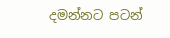දමන්නට පටන්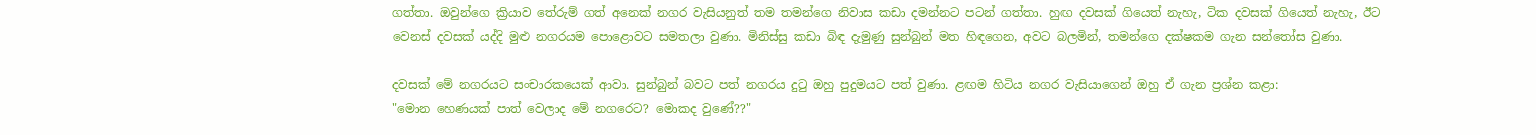ගත්තා. ඔවුන්ගෙ ක්‍රියාව තේරුම් ගත් අනෙක් නගර වැසියනුත් තම තමන්ගෙ නිවාස කඩා දමන්නට පටන් ගත්තා. හුඟ දවසක් ගියෙත් නැහැ, ටික දවසක් ගියෙත් නැහැ, ඊට වෙනස් දවසක් යද්දි මුළු නගරයම පොළොවට සමතලා වුණා. මිනිස්සු කඩා බිඳ දැමුණු සුන්බුන් මත හිඳගෙන, අවට බලමින්, තමන්ගෙ දක්ෂකම ගැන සන්තෝස වුණා.

දවසක් මේ නගරයට සංචාරකයෙක් ආවා. සුන්බුන් බවට පත් නගරය දුටු ඔහු පුදුමයට පත් වුණා. ළඟම හිටිය නගර වැසියාගෙන් ඔහු ඒ ගැන ප්‍රශ්න කළා:
"මොන හෙණයක් පාත් වෙලාද මේ නගරෙට? මොකද වුණේ??"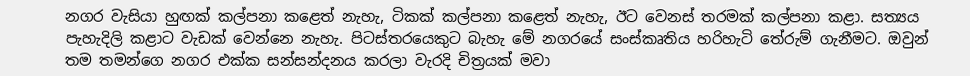නගර වැසියා හුඟක් කල්පනා කළෙත් නැහැ, ටිකක් කල්පනා කළෙත් නැහැ, ඊට වෙනස් තරමක් කල්පනා කළා. සත්‍යය පැහැදිලි කළාට වැඩක් වෙන්නෙ නැහැ. පිටස්තරයෙකුට බැහැ මේ නගරයේ සංස්කෘතිය හරිහැටි තේරුම් ගැනීමට. ඔවුන් තම තමන්ගෙ නගර එක්ක සන්සන්දනය කරලා වැරදි චිත්‍රයක් මවා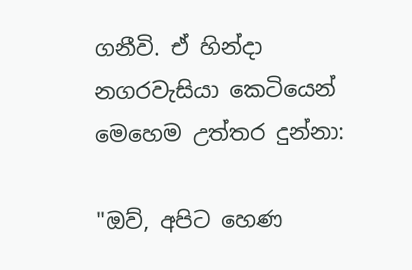ගනීවි. ඒ හින්දා නගරවැසියා කෙටියෙන් මෙහෙම උත්තර දුන්නා:

"ඔව්, අපිට හෙණ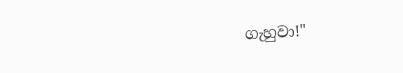ගැහුවා!"